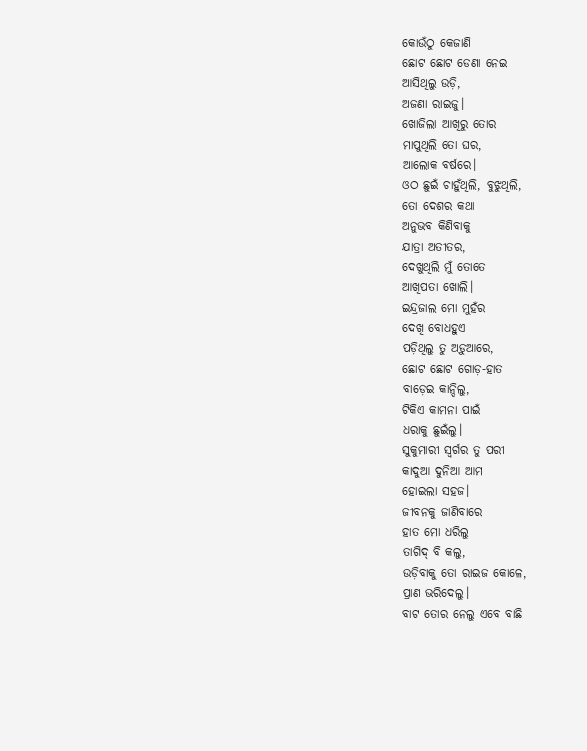କୋଉଁଠୁ କେଜାଣି
ଛୋଟ ଛୋଟ ଡେଣା ନେଇ
ଆସିଥିଲୁ ଉଡ଼ି,
ଅଜଣା ରାଇଜୁ।
ଖୋଜିଲା ଆଖିରୁ ତୋର
ମାପୁଥିଲି ତୋ ଘର,
ଆଲୋକ ବର୍ଷରେ।
ଓଠ ଛୁଇଁ ଚାହୁଁଥିଲି, ବୁଝୁଥିଲି,
ତୋ ଦେଶର କଥା
ଅନୁଭବ କିଣିବାକୁ
ଯାତ୍ରା ଅତୀତର,
ଦେଖୁଥିଲି ମୁଁ ତୋତେ
ଆଖିପତା ଖୋଲି।
ଇନ୍ଦ୍ରଜାଲ ମୋ ମୁହଁର
ଦେଖି ବୋଧହୁଏ
ପଡ଼ିଥିଲୁ ତୁ ଅଡ଼ୁଆରେ,
ଛୋଟ ଛୋଟ ଗୋଡ଼-ହାତ
ବାଡ଼େଇ କାନ୍ଦିଲୁ,
ଟିକିଏ କାମନା ପାଇଁ
ଧରାକୁ ଛୁଇଁଲୁ।
ସୁକୁମାରୀ ସ୍ବର୍ଗର ତୁ ପରୀ
କାଦୁଆ ଦୁନିଆ ଆମ
ହୋଇଲା ସହଜ।
ଜୀବନକୁ ଜାଣିବାରେ
ହାତ ମୋ ଧରିଲୁ
ତାଗିଦ୍ ବି କଲୁ,
ଉଡ଼ିବାକୁ ତୋ ରାଇଜ କୋଳେ,
ପ୍ରାଣ ଭରିଦେଲୁ।
ବାଟ ତୋର ନେଲୁ ଏବେ ବାଛି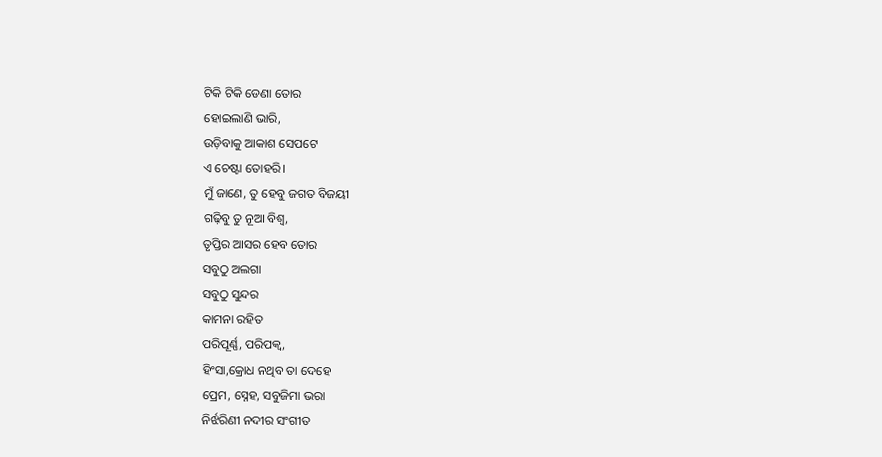ଟିକି ଟିକି ଡେଣା ତୋର
ହୋଇଲାଣି ଭାରି,
ଉଡ଼ିବାକୁ ଆକାଶ ସେପଟେ
ଏ ଚେଷ୍ଟା ତୋହରି।
ମୁଁ ଜାଣେ, ତୁ ହେବୁ ଜଗତ ବିଜୟୀ
ଗଢ଼ିବୁ ତୁ ନୂଆ ବିଶ୍ବ,
ତୃପ୍ତିର ଆସର ହେବ ତୋର
ସବୁଠୁ ଅଲଗା
ସବୁଠୁ ସୁନ୍ଦର
କାମନା ରହିତ
ପରିପୂର୍ଣ୍ଣ, ପରିପକ୍ବ,
ହିଂସା,କ୍ରୋଧ ନଥିବ ତା ଦେହେ
ପ୍ରେମ, ସ୍ନେହ, ସବୁଜିମା ଭରା
ନିର୍ଝରିଣୀ ନଦୀର ସଂଗୀତ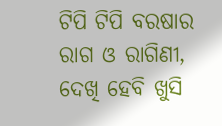ଟିପି ଟିପି ବରଷାର
ରାଗ ଓ ରାଗିଣୀ,
ଦେଖି ହେବି ଖୁସି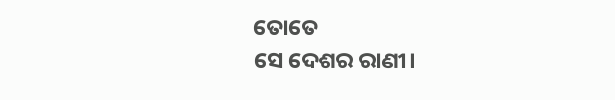ତୋତେ
ସେ ଦେଶର ରାଣୀ।